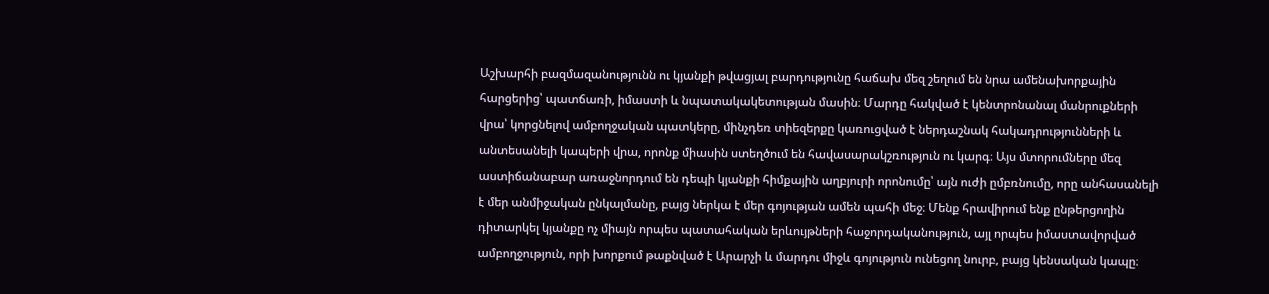Աշխարհի բազմազանությունն ու կյանքի թվացյալ բարդությունը հաճախ մեզ շեղում են նրա ամենախորքային հարցերից՝ պատճառի, իմաստի և նպատակակետության մասին։ Մարդը հակված է կենտրոնանալ մանրուքների վրա՝ կորցնելով ամբողջական պատկերը, մինչդեռ տիեզերքը կառուցված է ներդաշնակ հակադրությունների և անտեսանելի կապերի վրա, որոնք միասին ստեղծում են հավասարակշռություն ու կարգ։ Այս մտորումները մեզ աստիճանաբար առաջնորդում են դեպի կյանքի հիմքային աղբյուրի որոնումը՝ այն ուժի ըմբռնումը, որը անհասանելի է մեր անմիջական ընկալմանը, բայց ներկա է մեր գոյության ամեն պահի մեջ։ Մենք հրավիրում ենք ընթերցողին դիտարկել կյանքը ոչ միայն որպես պատահական երևույթների հաջորդականություն, այլ որպես իմաստավորված ամբողջություն, որի խորքում թաքնված է Արարչի և մարդու միջև գոյություն ունեցող նուրբ, բայց կենսական կապը։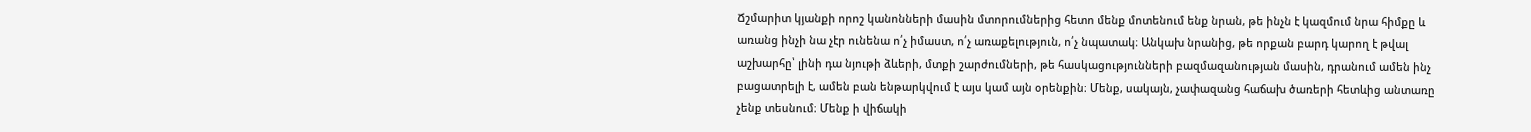Ճշմարիտ կյանքի որոշ կանոնների մասին մտորումներից հետո մենք մոտենում ենք նրան, թե ինչն է կազմում նրա հիմքը և առանց ինչի նա չէր ունենա ո՛չ իմաստ, ո՛չ առաքելություն, ո՛չ նպատակ։ Անկախ նրանից, թե որքան բարդ կարող է թվալ աշխարհը՝ լինի դա նյութի ձևերի, մտքի շարժումների, թե հասկացությունների բազմազանության մասին, դրանում ամեն ինչ բացատրելի է, ամեն բան ենթարկվում է այս կամ այն օրենքին։ Մենք, սակայն, չափազանց հաճախ ծառերի հետևից անտառը չենք տեսնում։ Մենք ի վիճակի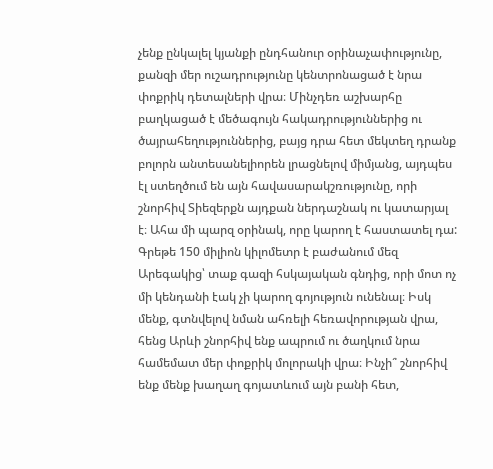չենք ընկալել կյանքի ընդհանուր օրինաչափությունը, քանզի մեր ուշադրությունը կենտրոնացած է նրա փոքրիկ դետալների վրա։ Մինչդեռ աշխարհը բաղկացած է մեծագույն հակադրություններից ու ծայրահեղություններից, բայց դրա հետ մեկտեղ դրանք բոլորն անտեսանելիորեն լրացնելով միմյանց, այդպես էլ ստեղծում են այն հավասարակշռությունը, որի շնորհիվ Տիեզերքն այդքան ներդաշնակ ու կատարյալ է։ Ահա մի պարզ օրինակ, որը կարող է հաստատել դա: Գրեթե 150 միլիոն կիլոմետր է բաժանում մեզ Արեգակից՝ տաք գազի հսկայական գնդից, որի մոտ ոչ մի կենդանի էակ չի կարող գոյություն ունենալ։ Իսկ մենք, գտնվելով նման ահռելի հեռավորության վրա, հենց Արևի շնորհիվ ենք ապրում ու ծաղկում նրա համեմատ մեր փոքրիկ մոլորակի վրա։ Ինչի՞ շնորհիվ ենք մենք խաղաղ գոյատևում այն բանի հետ,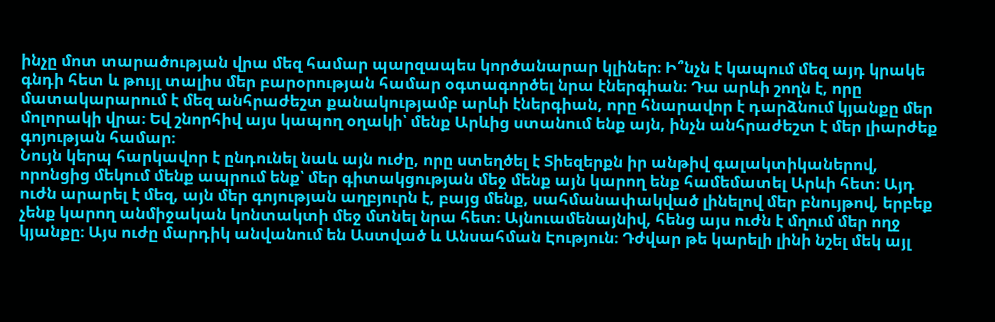ինչը մոտ տարածության վրա մեզ համար պարզապես կործանարար կլիներ։ Ի՞նչն է կապում մեզ այդ կրակե գնդի հետ և թույլ տալիս մեր բարօրության համար օգտագործել նրա էներգիան։ Դա արևի շողն է, որը մատակարարում է մեզ անհրաժեշտ քանակությամբ արևի էներգիան, որը հնարավոր է դարձնում կյանքը մեր մոլորակի վրա։ Եվ շնորհիվ այս կապող օղակի՝ մենք Արևից ստանում ենք այն, ինչն անհրաժեշտ է մեր լիարժեք գոյության համար։
Նույն կերպ հարկավոր է ընդունել նաև այն ուժը, որը ստեղծել է Տիեզերքն իր անթիվ գալակտիկաներով, որոնցից մեկում մենք ապրում ենք՝ մեր գիտակցության մեջ մենք այն կարող ենք համեմատել Արևի հետ։ Այդ ուժն արարել է մեզ, այն մեր գոյության աղբյուրն է, բայց մենք, սահմանափակված լինելով մեր բնույթով, երբեք չենք կարող անմիջական կոնտակտի մեջ մտնել նրա հետ։ Այնուամենայնիվ, հենց այս ուժն է մղում մեր ողջ կյանքը։ Այս ուժը մարդիկ անվանում են Աստված և Անսահման Էություն։ Դժվար թե կարելի լինի նշել մեկ այլ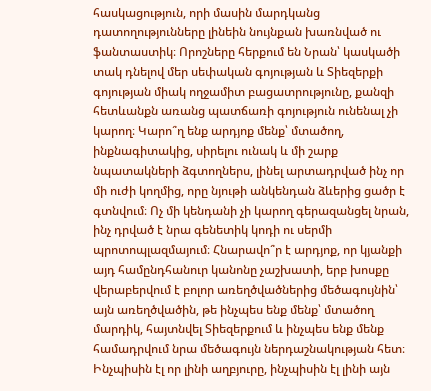հասկացություն, որի մասին մարդկանց դատողությունները լինեին նույնքան խառնված ու ֆանտաստիկ։ Որոշները հերքում են Նրան՝ կասկածի տակ դնելով մեր սեփական գոյության և Տիեզերքի գոյության միակ ողջամիտ բացատրությունը, քանզի հետևանքն առանց պատճառի գոյություն ունենալ չի կարող։ Կարո՞ղ ենք արդյոք մենք՝ մտածող, ինքնագիտակից, սիրելու ունակ և մի շարք նպատակների ձգտողներս, լինել արտադրված ինչ որ մի ուժի կողմից, որը նյութի անկենդան ձևերից ցածր է գտնվում։ Ոչ մի կենդանի չի կարող գերազանցել նրան, ինչ դրված է նրա գենետիկ կոդի ու սերմի պրոտոպլազմայում։ Հնարավո՞ր է արդյոք, որ կյանքի այդ համընդհանուր կանոնը չաշխատի, երբ խոսքը վերաբերվում է բոլոր առեղծվածներից մեծագույնին՝ այն առեղծվածին, թե ինչպես ենք մենք՝ մտածող մարդիկ, հայտնվել Տիեզերքում և ինչպես ենք մենք համադրվում նրա մեծագույն ներդաշնակության հետ։ Ինչպիսին էլ որ լինի աղբյուրը, ինչպիսին էլ լինի այն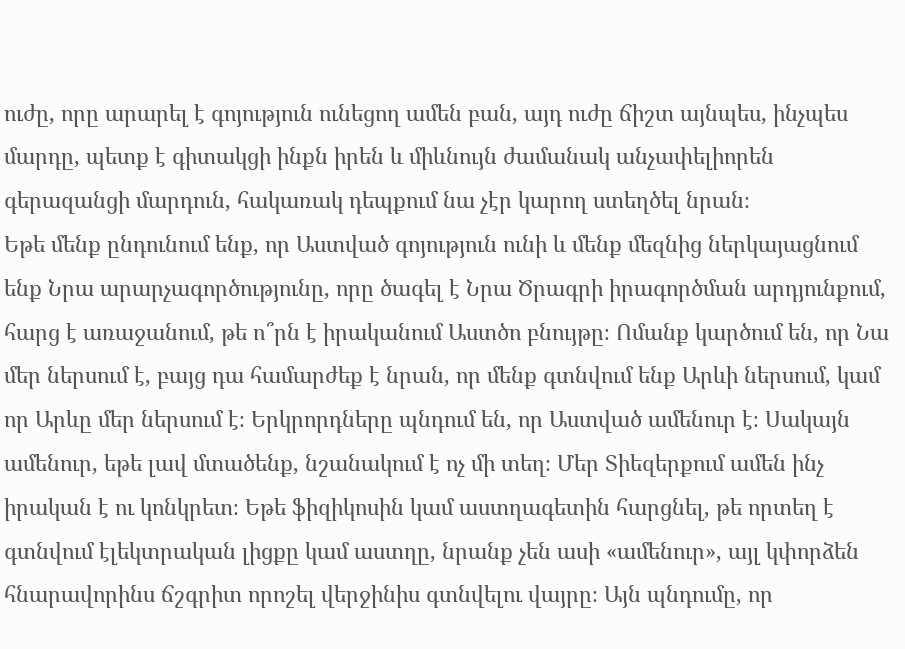ուժը, որը արարել է գոյություն ունեցող ամեն բան, այդ ուժը ճիշտ այնպես, ինչպես մարդը, պետք է գիտակցի ինքն իրեն և միևնույն ժամանակ անչափելիորեն գերազանցի մարդուն, հակառակ դեպքում նա չէր կարող ստեղծել նրան։
Եթե մենք ընդունում ենք, որ Աստված գոյություն ունի և մենք մեզնից ներկայացնում ենք Նրա արարչագործությունը, որը ծագել է Նրա Ծրագրի իրագործման արդյունքում, հարց է առաջանում, թե ո՞րն է իրականում Աստծո բնույթը։ Ոմանք կարծում են, որ Նա մեր ներսում է, բայց դա համարժեք է նրան, որ մենք գտնվում ենք Արևի ներսում, կամ որ Արևը մեր ներսում է։ Երկրորդները պնդում են, որ Աստված ամենուր է։ Սակայն ամենուր, եթե լավ մտածենք, նշանակում է ոչ մի տեղ։ Մեր Տիեզերքում ամեն ինչ իրական է ու կոնկրետ։ Եթե ֆիզիկոսին կամ աստղագետին հարցնել, թե որտեղ է գտնվում էլեկտրական լիցքը կամ աստղը, նրանք չեն ասի «ամենուր», այլ կփորձեն հնարավորինս ճշգրիտ որոշել վերջինիս գտնվելու վայրը։ Այն պնդումը, որ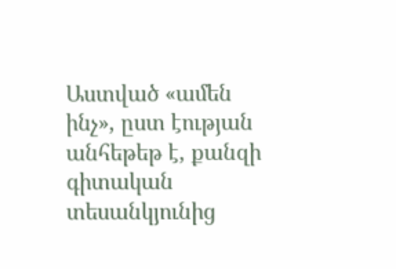Աստված «ամեն ինչ», ըստ էության անհեթեթ է, քանզի գիտական տեսանկյունից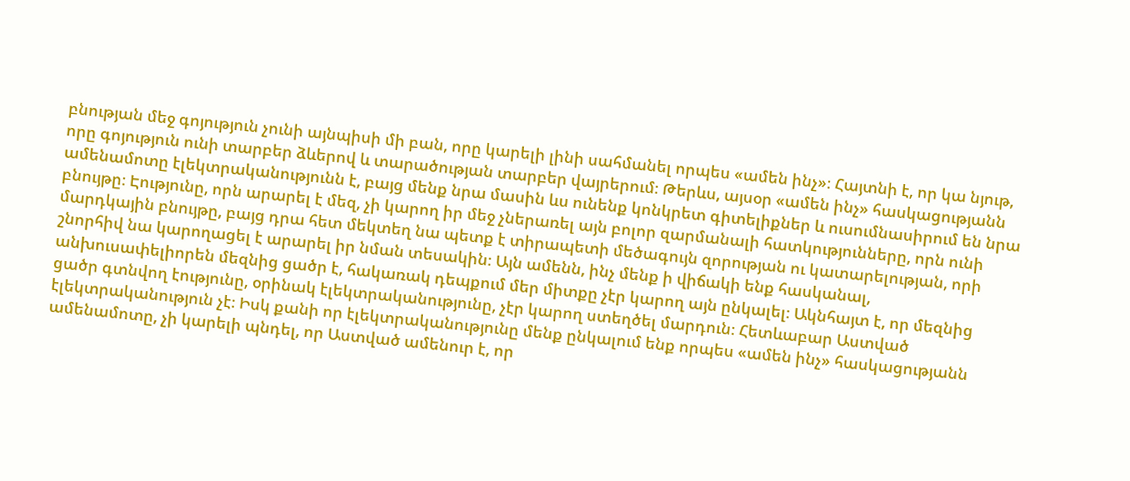բնության մեջ գոյություն չունի այնպիսի մի բան, որը կարելի լինի սահմանել որպես «ամեն ինչ»։ Հայտնի է, որ կա նյութ, որը գոյություն ունի տարբեր ձևերով և տարածության տարբեր վայրերում։ Թերևս, այսօր «ամեն ինչ» հասկացությանն ամենամոտը էլեկտրականությունն է, բայց մենք նրա մասին ևս ունենք կոնկրետ գիտելիքներ և ուսումնասիրում են նրա բնույթը։ Էությունը, որն արարել է մեզ, չի կարող իր մեջ չներառել այն բոլոր զարմանալի հատկությունները, որն ունի մարդկային բնույթը, բայց դրա հետ մեկտեղ նա պետք է տիրապետի մեծագույն զորության ու կատարելության, որի շնորհիվ նա կարողացել է արարել իր նման տեսակին։ Այն ամենն, ինչ մենք ի վիճակի ենք հասկանալ, անխուսափելիորեն մեզնից ցածր է, հակառակ դեպքում մեր միտքը չէր կարող այն ընկալել։ Ակնհայտ է, որ մեզնից ցածր գտնվող էությունը, օրինակ էլեկտրականությունը, չէր կարող ստեղծել մարդուն։ Հետևաբար Աստված էլեկտրականություն չէ։ Իսկ քանի որ էլեկտրականությունը մենք ընկալում ենք որպես «ամեն ինչ» հասկացությանն ամենամոտը, չի կարելի պնդել, որ Աստված ամենուր է, որ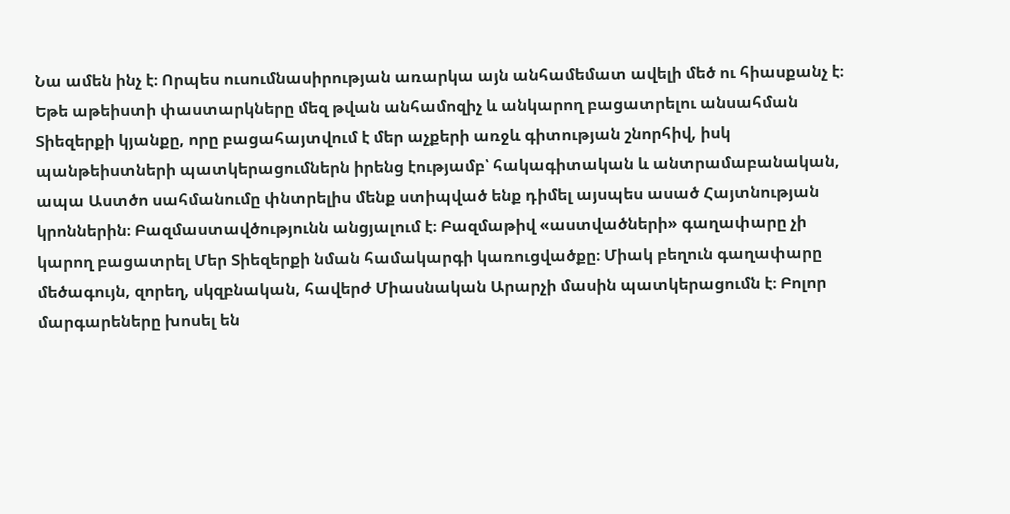Նա ամեն ինչ է։ Որպես ուսումնասիրության առարկա այն անհամեմատ ավելի մեծ ու հիասքանչ է։
Եթե աթեիստի փաստարկները մեզ թվան անհամոզիչ և անկարող բացատրելու անսահման Տիեզերքի կյանքը, որը բացահայտվում է մեր աչքերի առջև գիտության շնորհիվ, իսկ պանթեիստների պատկերացումներն իրենց էությամբ՝ հակագիտական և անտրամաբանական, ապա Աստծո սահմանումը փնտրելիս մենք ստիպված ենք դիմել այսպես ասած Հայտնության կրոններին։ Բազմաստավծությունն անցյալում է։ Բազմաթիվ «աստվածների» գաղափարը չի կարող բացատրել Մեր Տիեզերքի նման համակարգի կառուցվածքը։ Միակ բեղուն գաղափարը մեծագույն, զորեղ, սկզբնական, հավերժ Միասնական Արարչի մասին պատկերացումն է։ Բոլոր մարգարեները խոսել են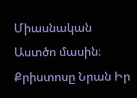Միասնական Աստծո մասին։ Քրիստոսը Նրան Իր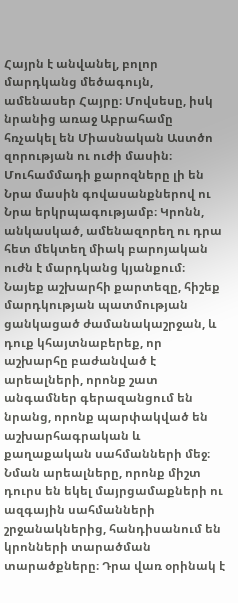Հայրն է անվանել, բոլոր մարդկանց մեծագույն, ամենասեր Հայրը։ Մովսեսը, իսկ նրանից առաջ Աբրահամը հռչակել են Միասնական Աստծո զորության ու ուժի մասին։ Մուհամմադի քարոզները լի են Նրա մասին գովասանքներով ու Նրա երկրպագությամբ։ Կրոնն, անկասկած, ամենազորեղ ու դրա հետ մեկտեղ միակ բարոյական ուժն է մարդկանց կյանքում։ Նայեք աշխարհի քարտեզը, հիշեք մարդկության պատմության ցանկացած ժամանակաշրջան, և դուք կհայտնաբերեք, որ աշխարհը բաժանված է արեալների, որոնք շատ անգամներ գերազանցում են նրանց, որոնք պարփակված են աշխարհագրական և քաղաքական սահմանների մեջ։ Նման արեալները, որոնք միշտ դուրս են եկել մայրցամաքների ու ազգային սահմանների շրջանակներից, հանդիսանում են կրոնների տարածման տարածքները։ Դրա վառ օրինակ է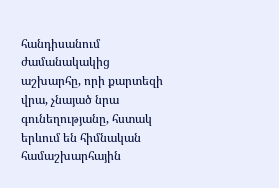հանդիսանում ժամանակակից աշխարհը, որի քարտեզի վրա, չնայած նրա գունեղությանը, հստակ երևում են հիմնական համաշխարհային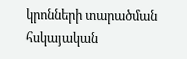կրոնների տարածման հսկայական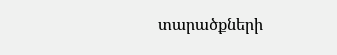տարածքների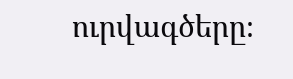ուրվագծերը։